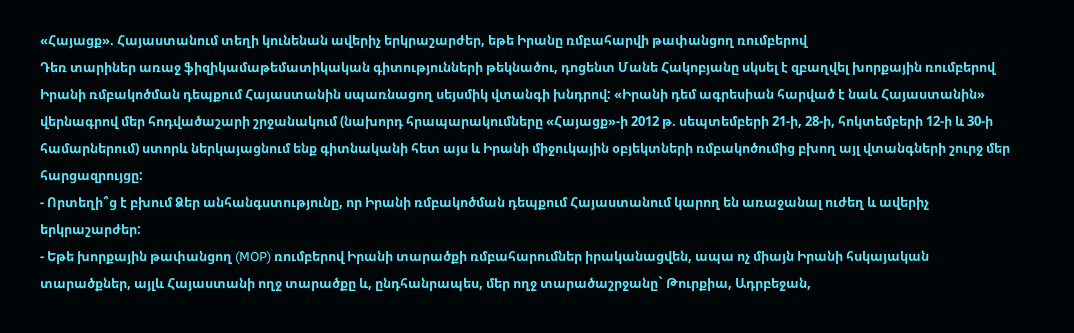«Հայացք». Հայաստանում տեղի կունենան ավերիչ երկրաշարժեր, եթե Իրանը ռմբահարվի թափանցող ռումբերով
Դեռ տարիներ առաջ ֆիզիկամաթեմատիկական գիտությունների թեկնածու, դոցենտ Մանե Հակոբյանը սկսել է զբաղվել խորքային ռումբերով Իրանի ռմբակոծման դեպքում Հայաստանին սպառնացող սեյսմիկ վտանգի խնդրով: «Իրանի դեմ ագրեսիան հարված է նաև Հայաստանին» վերնագրով մեր հոդվածաշարի շրջանակում (նախորդ հրապարակումները «Հայացք»-ի 2012 թ. սեպտեմբերի 21-ի, 28-ի, հոկտեմբերի 12-ի և 30-ի համարներում) ստորև ներկայացնում ենք գիտնականի հետ այս և Իրանի միջուկային օբյեկտների ռմբակոծումից բխող այլ վտանգների շուրջ մեր հարցազրույցը:
- Որտեղի՞ց է բխում Ձեր անհանգստությունը, որ Իրանի ռմբակոծման դեպքում Հայաստանում կարող են առաջանալ ուժեղ և ավերիչ երկրաշարժեր:
- Եթե խորքային թափանցող (MOP) ռումբերով Իրանի տարածքի ռմբահարումներ իրականացվեն, ապա ոչ միայն Իրանի հսկայական տարածքներ, այլև Հայաստանի ողջ տարածքը և, ընդհանրապես, մեր ողջ տարածաշրջանը` Թուրքիա, Ադրբեջան,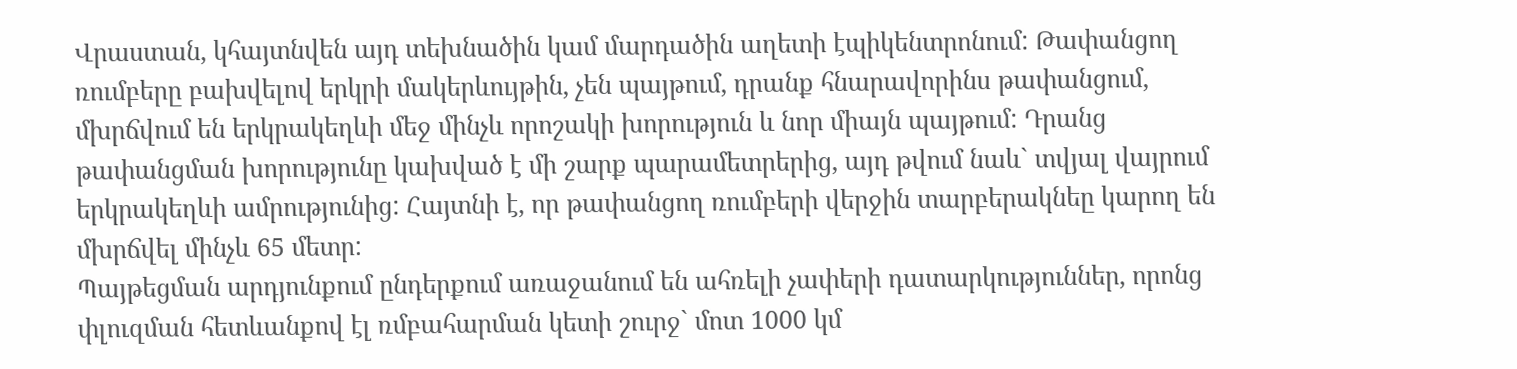Վրաստան, կհայտնվեն այդ տեխնածին կամ մարդածին աղետի էպիկենտրոնում: Թափանցող ռումբերը բախվելով երկրի մակերևույթին, չեն պայթում, դրանք հնարավորինս թափանցում, մխրճվում են երկրակեղևի մեջ մինչև որոշակի խորություն և նոր միայն պայթում: Դրանց թափանցման խորությունը կախված է մի շարք պարամետրերից, այդ թվում նաև` տվյալ վայրում երկրակեղևի ամրությունից: Հայտնի է, որ թափանցող ռումբերի վերջին տարբերակնեը կարող են մխրճվել մինչև 65 մետր:
Պայթեցման արդյունքում ընդերքում առաջանում են ահռելի չափերի դատարկություններ, որոնց փլուզման հետևանքով էլ ռմբահարման կետի շուրջ` մոտ 1000 կմ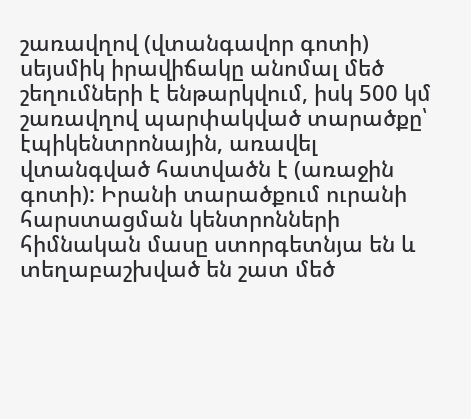շառավղով (վտանգավոր գոտի) սեյսմիկ իրավիճակը անոմալ մեծ շեղումների է ենթարկվում, իսկ 500 կմ շառավղով պարփակված տարածքը՝ էպիկենտրոնային, առավել վտանգված հատվածն է (առաջին գոտի): Իրանի տարածքում ուրանի հարստացման կենտրոնների հիմնական մասը ստորգետնյա են և տեղաբաշխված են շատ մեծ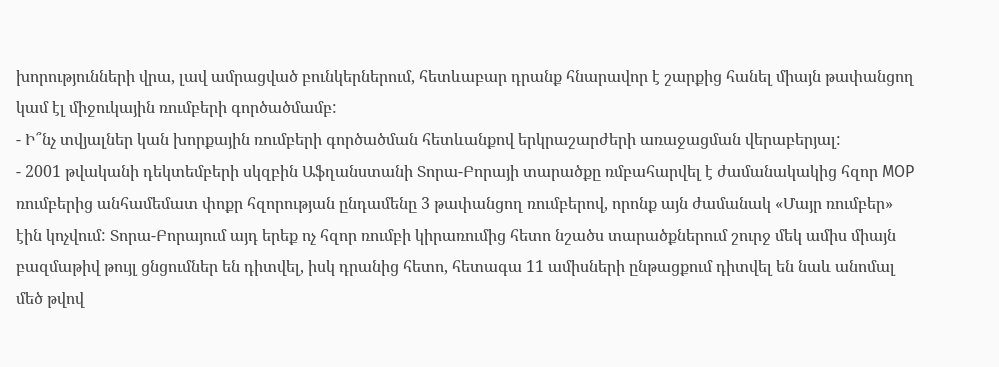խորությունների վրա, լավ ամրացված բունկերներում, հետևաբար դրանք հնարավոր է շարքից հանել միայն թափանցող կամ էլ միջուկային ռումբերի գործածմամբ:
- Ի՞նչ տվյալներ կան խորքային ռումբերի գործածման հետևանքով երկրաշարժերի առաջացման վերաբերյալ:
- 2001 թվականի դեկտեմբերի սկզբին Աֆղանստանի Տորա-Բորայի տարածքը ռմբահարվել է ժամանակակից հզոր MOP ռումբերից անհամեմատ փոքր հզորության ընդամենը 3 թափանցող ռումբերով, որոնք այն ժամանակ «Մայր ռումբեր» էին կոչվում: Տորա-Բորայում այդ երեք ոչ հզոր ռումբի կիրառումից հետո նշածս տարածքներում շուրջ մեկ ամիս միայն բազմաթիվ թույլ ցնցումներ են դիտվել, իսկ դրանից հետո, հետագա 11 ամիսների ընթացքում դիտվել են նաև անոմալ մեծ թվով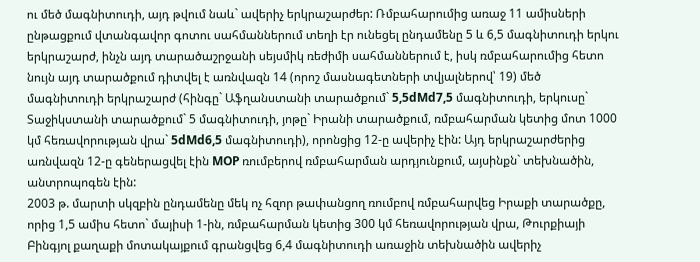ու մեծ մագնիտուդի, այդ թվում նաև` ավերիչ երկրաշարժեր: Ռմբահարումից առաջ 11 ամիսների ընթացքում վտանգավոր գոտու սահմաններում տեղի էր ունեցել ընդամենը 5 և 6,5 մագնիտուդի երկու երկրաշարժ, ինչն այդ տարածաշրջանի սեյսմիկ ռեժիմի սահմաններում է, իսկ ռմբահարումից հետո նույն այդ տարածքում դիտվել է առնվազն 14 (որոշ մասնագետների տվյալներով՝ 19) մեծ մագնիտուդի երկրաշարժ (հինգը` Աֆղանստանի տարածքում` 5,5dMd7,5 մագնիտուդի, երկուսը` Տաջիկստանի տարածքում` 5 մագնիտուդի, յոթը` Իրանի տարածքում, ռմբահարման կետից մոտ 1000 կմ հեռավորության վրա` 5dMd6,5 մագնիտուդի), որոնցից 12-ը ավերիչ էին: Այդ երկրաշարժերից առնվազն 12-ը գեներացվել էին MOP ռումբերով ռմբահարման արդյունքում, այսինքն` տեխնածին, անտրոպոգեն էին:
2003 թ. մարտի սկզբին ընդամենը մեկ ոչ հզոր թափանցող ռումբով ռմբահարվեց Իրաքի տարածքը, որից 1,5 ամիս հետո` մայիսի 1-ին, ռմբահարման կետից 300 կմ հեռավորության վրա, Թուրքիայի Բինգյոլ քաղաքի մոտակայքում գրանցվեց 6,4 մագնիտուդի առաջին տեխնածին ավերիչ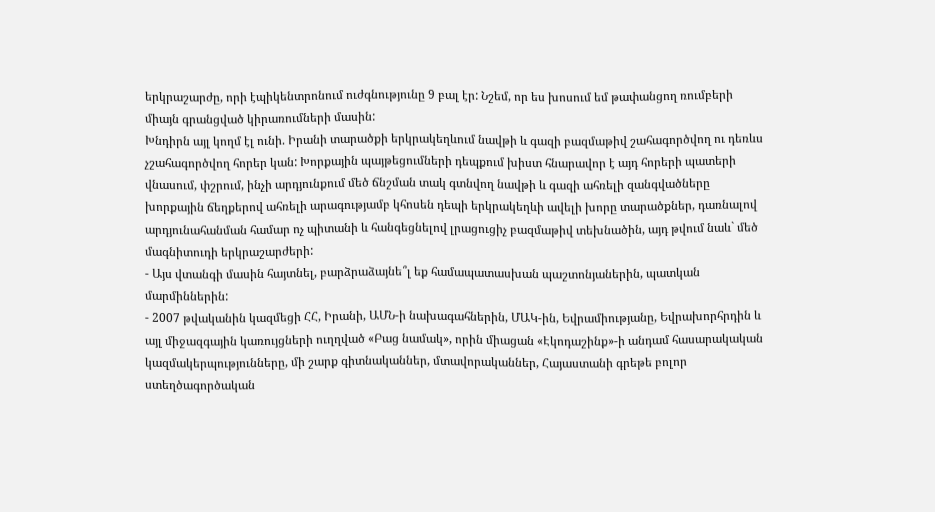երկրաշարժը, որի էպիկենտրոնում ուժգնությունը 9 բալ էր: Նշեմ, որ ես խոսում եմ թափանցող ռումբերի միայն գրանցված կիրառումների մասին:
Խնդիրն այլ կողմ էլ ունի. Իրանի տարածքի երկրակեղևում նավթի և գազի բազմաթիվ շահագործվող ու դեռևս չշահագործվող հորեր կան: Խորքային պայթեցումների դեպքում խիստ հնարավոր է այդ հորերի պատերի վնասում, փշրում, ինչի արդյունքում մեծ ճնշման տակ գտնվող նավթի և գազի ահռելի զանգվածները խորքային ճեղքերով ահռելի արագությամբ կհոսեն դեպի երկրակեղևի ավելի խորը տարածքներ, դառնալով արդյունահանման համար ոչ պիտանի և հանգեցնելով լրացուցիչ բազմաթիվ տեխնածին, այդ թվում նաև` մեծ մագնիտուդի երկրաշարժերի:
- Այս վտանգի մասին հայտնել, բարձրաձայնե՞լ եք համապատասխան պաշտոնյաներին, պատկան մարմիններին:
- 2007 թվականին կազմեցի ՀՀ, Իրանի, ԱՄՆ-ի նախագահներին, ՄԱԿ-ին, Եվրամիությանը, Եվրախորհրդին և այլ միջազգային կառույցների ուղղված «Բաց նամակ», որին միացան «Էկոդաշինք»-ի անդամ հասարակական կազմակերպությունները, մի շարք գիտնականներ, մտավորականներ, Հայաստանի գրեթե բոլոր ստեղծագործական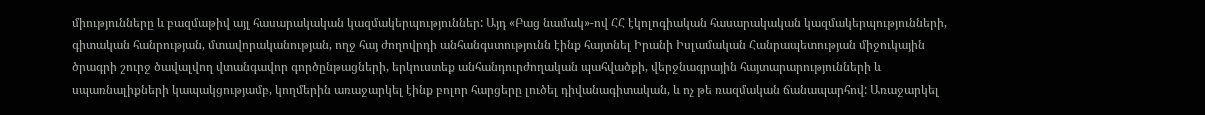միությունները և բազմաթիվ այլ հասարակական կազմակերպություններ: Այդ «Բաց նամակ»-ով ՀՀ էկոլոգիական հասարակական կազմակերպությունների, գիտական հանրության, մտավորականության, ողջ հայ ժողովրդի անհանգստությունն էինք հայտնել Իրանի Իսլամական Հանրապետության միջուկային ծրագրի շուրջ ծավալվող վտանգավոր գործընթացների, երկուստեք անհանդուրժողական պահվածքի, վերջնագրային հայտարարությունների և սպառնալիքների կապակցությամբ, կողմերին առաջարկել էինք բոլոր հարցերը լուծել դիվանագիտական, և ոչ թե ռազմական ճանապարհով: Առաջարկել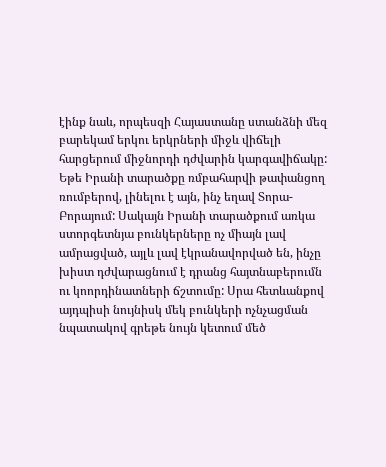էինք նաև, որպեսզի Հայաստանը ստանձնի մեզ բարեկամ երկու երկրների միջև վիճելի հարցերում միջնորդի դժվարին կարգավիճակը:
Եթե Իրանի տարածքը ռմբահարվի թափանցող ռումբերով, լինելու է այն, ինչ եղավ Տորա-Բորայում: Սակայն Իրանի տարածքում առկա ստորգետնյա բունկերները ոչ միայն լավ ամրացված, այլև լավ էկրանավորված են, ինչը խիստ դժվարացնում է դրանց հայտնաբերումն ու կոորդինատների ճշտումը: Սրա հետևանքով այդպիսի նույնիսկ մեկ բունկերի ոչնչացման նպատակով գրեթե նույն կետում մեծ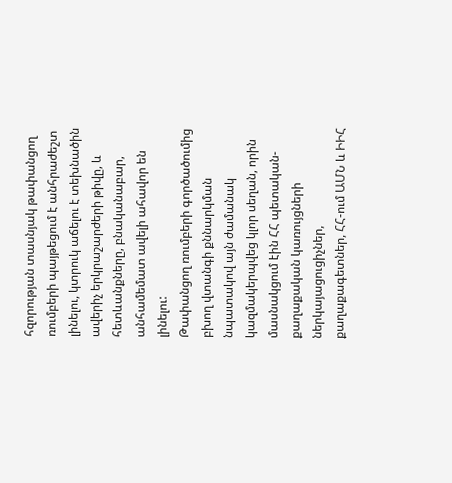հզորության տասնյակ թափանցող ռումբերի պայթեցում է անհրաժեշտ լինելու, կտրուկ աճելու է տեխնածին ավերիչ երկրաշարժերի թիվը, և հետևանքները, բնականաբար, անհամեմատ ավելի ահավոր են լինելու:
Թափանցող ռումբերի գործածումից բխող վտանգի քննարկման նպատակով այն ժամանակ կազմակերպվեց կլոր սեղան, որին մասնակցում էին ՀՀ պետական-քաղաքական կառույցների ներկայացուցիչներ, քաղաքագետներ, ՀՀ-ում ԱՄՆ և ԻԻՀ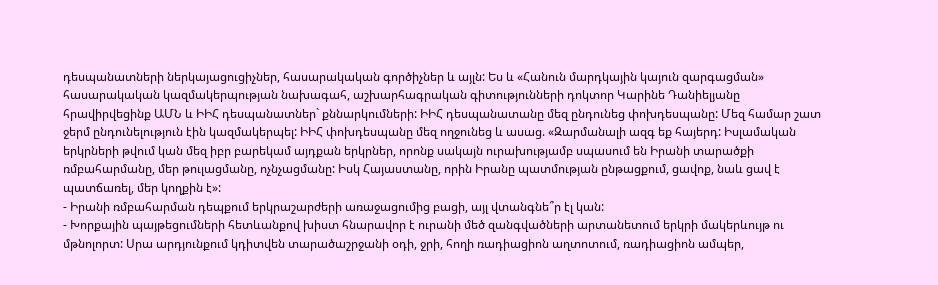դեսպանատների ներկայացուցիչներ, հասարակական գործիչներ և այլն: Ես և «Հանուն մարդկային կայուն զարգացման» հասարակական կազմակերպության նախագահ, աշխարհագրական գիտությունների դոկտոր Կարինե Դանիելյանը հրավիրվեցինք ԱՄՆ և ԻԻՀ դեսպանատներ` քննարկումների: ԻԻՀ դեսպանատանը մեզ ընդունեց փոխդեսպանը: Մեզ համար շատ ջերմ ընդունելություն էին կազմակերպել: ԻԻՀ փոխդեսպանը մեզ ողջունեց և ասաց. «Զարմանալի ազգ եք հայերդ: Իսլամական երկրների թվում կան մեզ իբր բարեկամ այդքան երկրներ, որոնք սակայն ուրախությամբ սպասում են Իրանի տարածքի ռմբահարմանը, մեր թուլացմանը, ոչնչացմանը: Իսկ Հայաստանը, որին Իրանը պատմության ընթացքում, ցավոք, նաև ցավ է պատճառել, մեր կողքին է»:
- Իրանի ռմբահարման դեպքում երկրաշարժերի առաջացումից բացի, այլ վտանգնե՞ր էլ կան:
- Խորքային պայթեցումների հետևանքով խիստ հնարավոր է ուրանի մեծ զանգվածների արտանետում երկրի մակերևույթ ու մթնոլորտ: Սրա արդյունքում կդիտվեն տարածաշրջանի օդի, ջրի, հողի ռադիացիոն աղտոտում, ռադիացիոն ամպեր,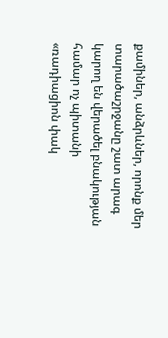քամիներ, անձրևներ, որոնք մեր տարածաշրջանը շատ արագ կարող են վերածել բնակության համար ոչ պիտանի «ռադիացիոն փակ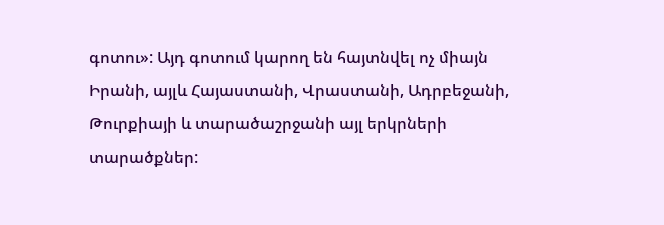գոտու»: Այդ գոտում կարող են հայտնվել ոչ միայն Իրանի, այլև Հայաստանի, Վրաստանի, Ադրբեջանի, Թուրքիայի և տարածաշրջանի այլ երկրների տարածքներ: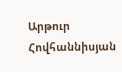Արթուր Հովհաննիսյան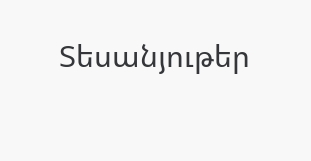Տեսանյութեր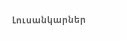Լուսանկարներ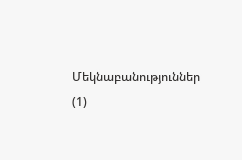Մեկնաբանություններ (1)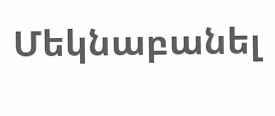Մեկնաբանել